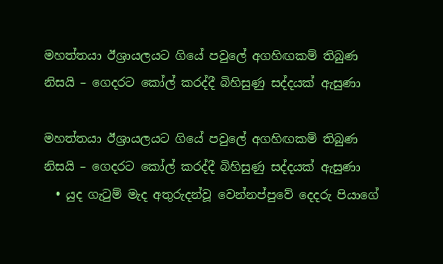මහත්තයා ඊශ්‍රායලයට ගියේ පවුලේ අගහිඟකම් තිබුණ නිසයි – ගෙදරට කෝල් කරද්දී බිහිසුණු සද්දයක් ඇසුණා

මහත්තයා ඊශ්‍රායලයට ගියේ පවුලේ අගහිඟකම් තිබුණ නිසයි – ගෙදරට කෝල් කරද්දී බිහිසුණු සද්දයක් ඇසුණා
  • යුද ගැටුම් මැද අතුරුදන්වූ වෙන්නප්පුවේ දෙදරු පියාගේ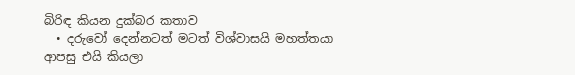බිරිඳ කියන දුක්බර කතාව
  • දරුවෝ දෙන්නටත් මටත් විශ්වාසයි මහත්තයා ආපසු එයි කියලා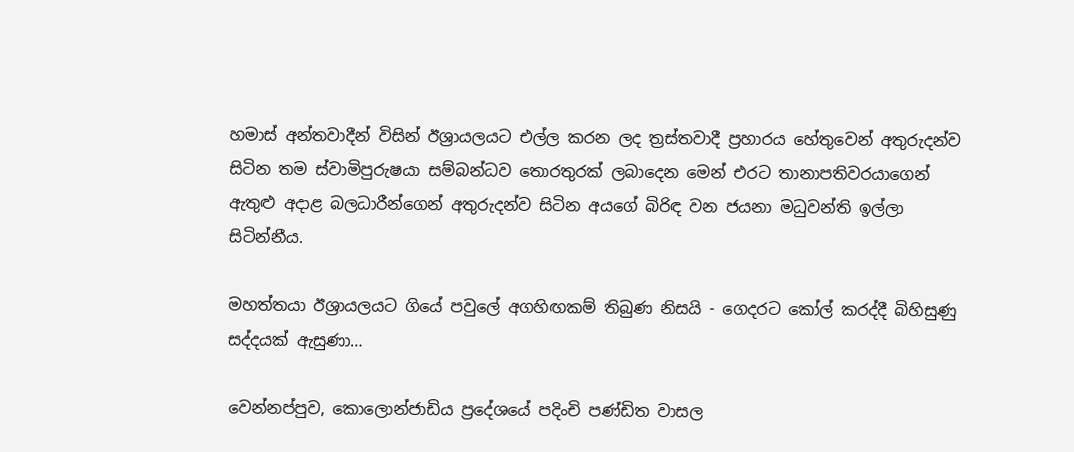හමාස් අන්තවාදීන් විසින් ඊශ්‍රායලයට එල්ල කරන ලද ත්‍රස්තවාදී ප්‍රහාරය හේතුවෙන් අතුරුදන්ව සිටින තම ස්වාමිපුරුෂයා සම්බන්ධව තොරතුරක් ලබාදෙන මෙන් එරට තානාපතිවරයාගෙන් ඇතුළු අදාළ බලධාරීන්ගෙන් අතුරුදන්ව සිටින අයගේ බිරිඳ වන ජයනා මධුවන්ති ඉල්ලා සිටින්නීය.

මහත්තයා ඊශ්‍රායලයට ගියේ පවුලේ අගහිඟකම් තිබුණ නිසයි - ගෙදරට කෝල් කරද්දී බිහිසුණු සද්දයක් ඇසුණා…

වෙන්නප්පුව, කොලොන්ජාඩිය ප්‍රදේශයේ පදිංචි පණ්ඩිත වාසල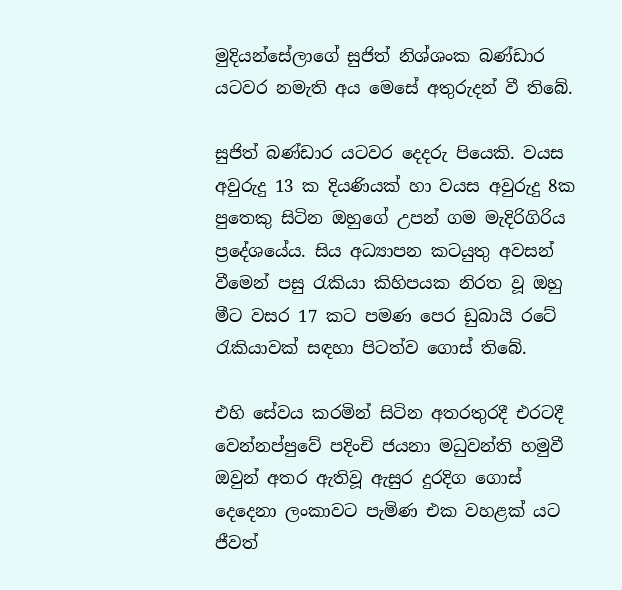මුදියන්සේලාගේ සුජිත් නිශ්ශංක බණ්ඩාර යටවර නමැති අය මෙසේ අතුරුදන් වී තිබේ.

සුජිත් බණ්ඩාර යටවර දෙදරු පියෙකි. වයස අවුරුදු 13 ක දියණියක් හා වයස අවුරුදු 8ක පුතෙකු සිටින ඔහුගේ උපන් ගම මැදිරිගිරිය ප්‍රදේශයේය. සිය අධ්‍යාපන කටයුතු අවසන් වීමෙන් පසු රැකියා කිහිපයක නිරත වූ ඔහු මීට වසර 17 කට පමණ පෙර ඩුබායි රටේ රැකියාවක් සඳහා පිටත්ව ගොස් තිබේ.

එහි සේවය කරමින් සිටින අතරතුරදී එරටදී වෙන්නප්පුවේ පදිංචි ජයනා මධුවන්ති හමුවී ඔවුන් අතර ඇතිවූ ඇසුර දුරදිග ගොස් දෙදෙනා ලංකාවට පැමිණ එක වහළක් යට ජීවත්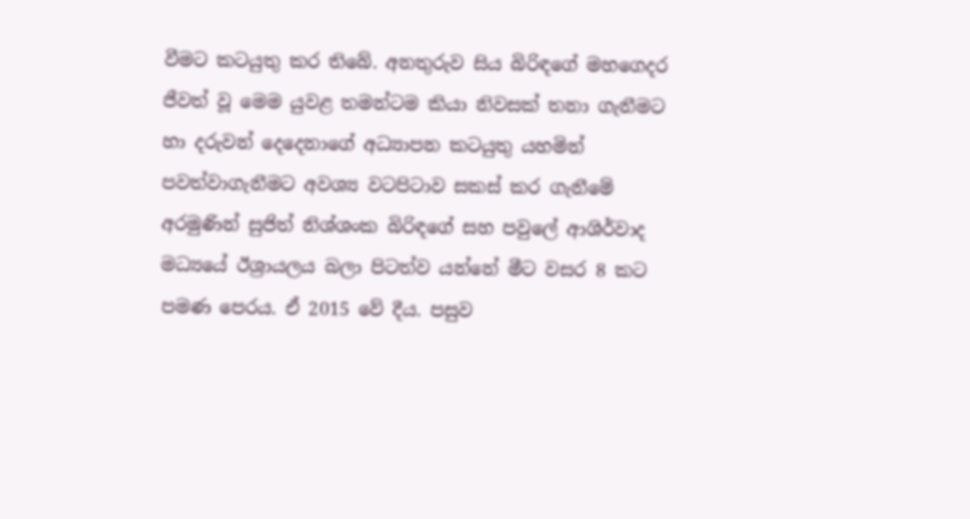වීමට කටයුතු කර තිබේ. අනතුරුව සිය බිරිඳගේ මහගෙදර ජීවත් වූ මෙම යුවළ තමන්ටම කියා නිවසක් තනා ගැනීමට හා දරුවන් දෙදෙනාගේ අධ්‍යාපන කටයුතු යහමින් පවත්වාගැනීමට අවශ්‍ය වටපිටාව සකස් කර ගැනීමේ අරමුණින් සුජිත් නිශ්ශංක බිරිඳගේ සහ පවුලේ ආශිර්වාද මධ්‍යයේ ඊශ්‍රායලය බලා පිටත්ව යන්නේ මීට වසර 8 කට පමණ පෙරය. ඒ 2015 වේ දීය. පසුව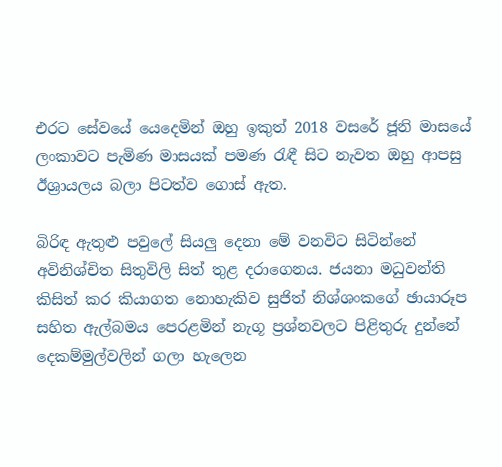එරට සේවයේ යෙදෙමින් ඔහු ඉකුත් 2018 වසරේ ජූනි මාසයේ ලංකාවට පැමිණ මාසයක් පමණ රැඳී සිට නැවත ඔහු ආපසු ඊශ්‍රායලය බලා පිටත්ව ගොස් ඇත.

බිරිඳ ඇතුළු පවුලේ සියලු දෙනා මේ වනවිට සිටින්නේ අවිනිශ්චිත සිතුවිලි සිත් තුළ දරාගෙනය. ජයනා මධුවන්ති කිසිත් කර කියාගත නොහැකිව සුජිත් නිශ්ශංකගේ ඡායාරූප සහිත ඇල්බමය පෙරළමින් නැගූ ප්‍රශ්නවලට පිළිතුරු දුන්නේ දෙකම්මුල්වලින් ගලා හැලෙන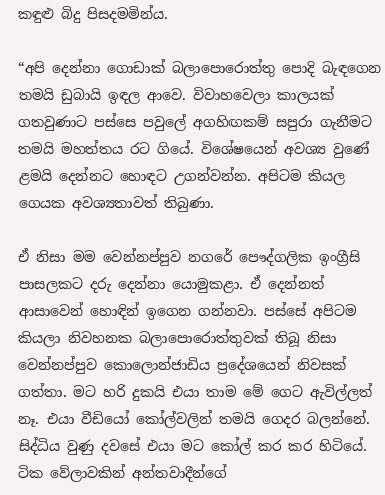කඳුළු බිදු පිසදමමින්ය.

“අපි දෙන්නා ගොඩාක් බලාපොරොත්තු පොදි බැඳගෙන තමයි ඩුබායි ඉඳල ආවෙ. විවාහවෙලා කාලයක් ගතවුණාට පස්සෙ පවුලේ අගහිඟකම් සපුරා ගැනීමට තමයි මහත්තය රට ගියේ. විශේෂයෙන් අවශ්‍ය වුණේ ළමයි දෙන්නට හොඳට උගන්වන්න. අපිටම කියල ගෙයක අවශ්‍යතාවත් තිබුණා.

ඒ නිසා මම වෙන්නප්පුව නගරේ පෞද්ගලික ඉංග්‍රීසි පාසලකට දරු දෙන්නා යොමුකළා. ඒ දෙන්නත් ආසාවෙන් හොඳින් ඉගෙන ගන්නවා. පස්සේ අපිටම කියලා නිවහනක බලාපොරොත්තුවක් තිබූ නිසා වෙන්නප්පුව කොලොන්ජාඩිය ප්‍රදේශයෙන් නිවසක් ගත්තා. මට හරි දුකයි එයා තාම මේ ගෙට ඇවිල්ලත් නෑ. එයා වීඩියෝ කෝල්වලින් තමයි ගෙදර බලන්නේ. සිද්ධිය වුණු දවසේ එයා මට කෝල් කර කර හිටියේ. ටික වේලාවකින් අන්තවාදීන්ගේ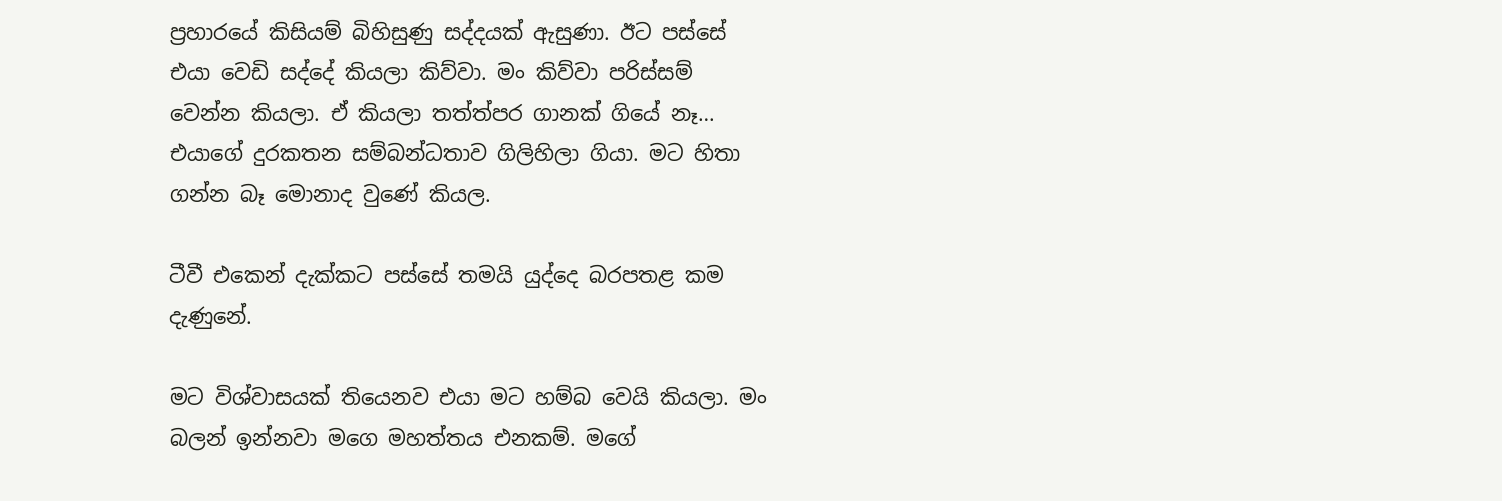ප්‍රහාරයේ කිසියම් බිහිසුණු සද්දයක් ඇසුණා. ඊට පස්සේ එයා වෙඩි සද්දේ කියලා කිව්වා. මං කිව්වා පරිස්සම් වෙන්න කියලා. ඒ කියලා තත්ත්පර ගානක් ගියේ නෑ… එයාගේ දුරකතන සම්බන්ධතාව ගිලිහිලා ගියා. මට හිතා ගන්න බෑ මොනාද වුණේ කියල.

ටීවී එකෙන් දැක්කට පස්සේ තමයි යුද්දෙ බරපතළ කම දැණුනේ.

මට විශ්වාසයක් තියෙනව එයා මට හම්බ වෙයි කියලා. මං බලන් ඉන්නවා මගෙ මහත්තය එනකම්. මගේ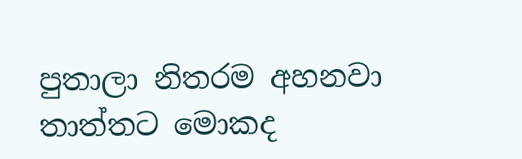පුතාලා නිතරම අහනවා තාත්තට මොකද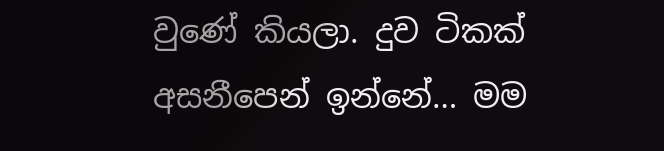වුණේ කියලා. දුව ටිකක් අසනීපෙන් ඉන්නේ… මම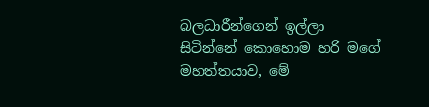බලධාරීන්ගෙන් ඉල්ලා සිටින්නේ කොහොම හරි මගේ මහත්තයාව, මේ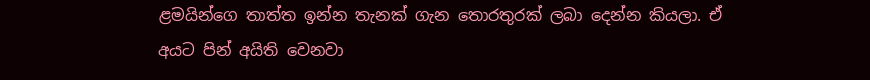ළමයින්ගෙ තාත්ත ඉන්න තැනක් ගැන තොරතුරක් ලබා දෙන්න කියලා. ඒ අයට පින් අයිති වෙනවා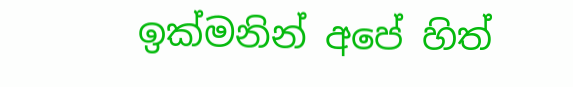ඉක්මනින් අපේ හිත්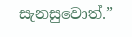සැනසුවොත්.”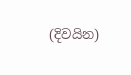(දිවයින)